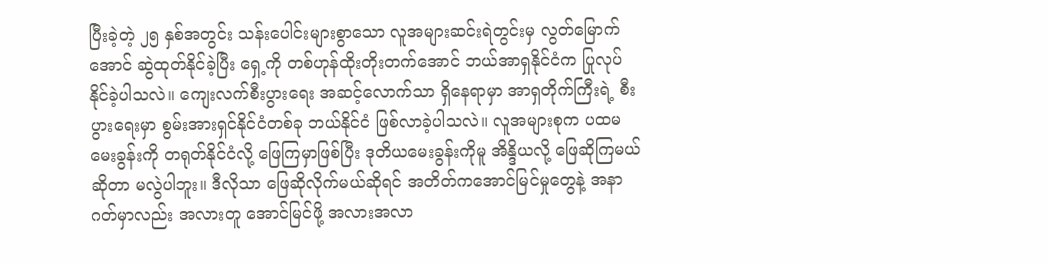ပြီးခဲ့တဲ့ ၂၅ နှစ်အတွင်း သန်းပေါင်းများစွာသော လူအများဆင်းရဲတွင်းမှ လွတ်မြောက်အောင် ဆွဲထုတ်နိုင်ခဲ့ပြီး ရှေ့ကို တစ်ဟုန်ထိုးတိုးတက်အောင် ဘယ်အာရှနိုင်ငံက ပြုလုပ်နိုင်ခဲ့ပါသလဲ။ ကျေးလက်စီးပွားရေး အဆင့်လောက်သာ ရှိနေရာမှာ အာရှတိုက်ကြီးရဲ့ စီးပွားရေးမှာ စွမ်းအားရှင်နိုင်ငံတစ်ခု ဘယ်နိုင်ငံ ဖြစ်လာခဲ့ပါသလဲ။ လူအများစုက ပထမမေးခွန်းကို တရုတ်နိုင်ငံလို့ ဖြေကြမှာဖြစ်ပြီး ဒုတိယမေးခွန်းကိုမူ အိန္ဒိယလို့ ဖြေဆိုကြမယ်ဆိုတာ မလွဲပါဘူး။ ဒီလိုသာ ဖြေဆိုလိုက်မယ်ဆိုရင် အတိတ်ကအောင်မြင်မှုတွေနဲ့ အနာဂတ်မှာလည်း အလားတူ အောင်မြင်ဖို့ အလားအလာ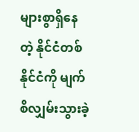များစွာရှိနေတဲ့ နိုင်ငံတစ်နိုင်ငံကို မျက်စိလျှမ်းသွားခဲ့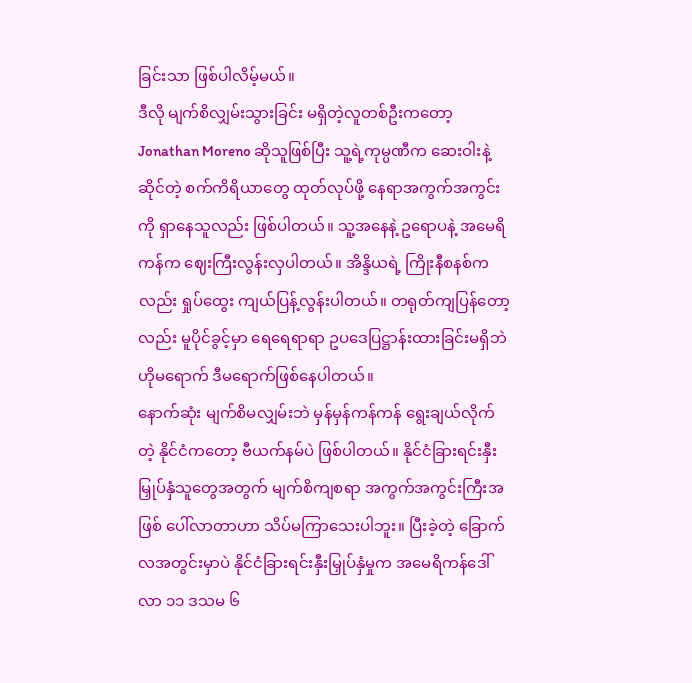ခြင်းသာ ဖြစ်ပါလိမ့်မယ်။
ဒီလို မျက်စိလျှမ်းသွားခြင်း မရှိတဲ့လူတစ်ဦးကတော့ Jonathan Moreno ဆိုသူဖြစ်ပြီး သူ့ရဲ့ကုမ္ပဏီက ဆေးဝါးနဲ့ဆိုင်တဲ့ စက်ကိရိယာတွေ ထုတ်လုပ်ဖို့ နေရာအကွက်အကွင်းကို ရှာနေသူလည်း ဖြစ်ပါတယ်။ သူ့အနေနဲ့ ဥရောပနဲ့ အမေရိကန်က ဈေးကြီးလွန်းလှပါတယ်။ အိန္ဒိယရဲ့ ကြိုးနီစနစ်ကလည်း ရှုပ်ထွေး ကျယ်ပြန့်လွန်းပါတယ်။ တရုတ်ကျပြန်တော့လည်း မူပိုင်ခွင့်မှာ ရေရေရာရာ ဥပဒေပြဋ္ဌာန်းထားခြင်းမရှိဘဲ ဟိုမရောက် ဒီမရောက်ဖြစ်နေပါတယ်။
နောက်ဆုံး မျက်စိမလျှမ်းဘဲ မှန်မှန်ကန်ကန် ရွေးချယ်လိုက်တဲ့ နိုင်ငံကတော့ ဗီယက်နမ်ပဲ ဖြစ်ပါတယ်။ နိုင်ငံခြားရင်းနှီးမြှုပ်နှံသူတွေအတွက် မျက်စိကျစရာ အကွက်အကွင်းကြီးအဖြစ် ပေါ်လာတာဟာ သိပ်မကြာသေးပါဘူး။ ပြီးခဲ့တဲ့ ခြောက်လအတွင်းမှာပဲ နိုင်ငံခြားရင်းနှီးမြှုပ်နှံမှုက အမေရိကန်ဒေါ်လာ ၁၁ ဒသမ ၆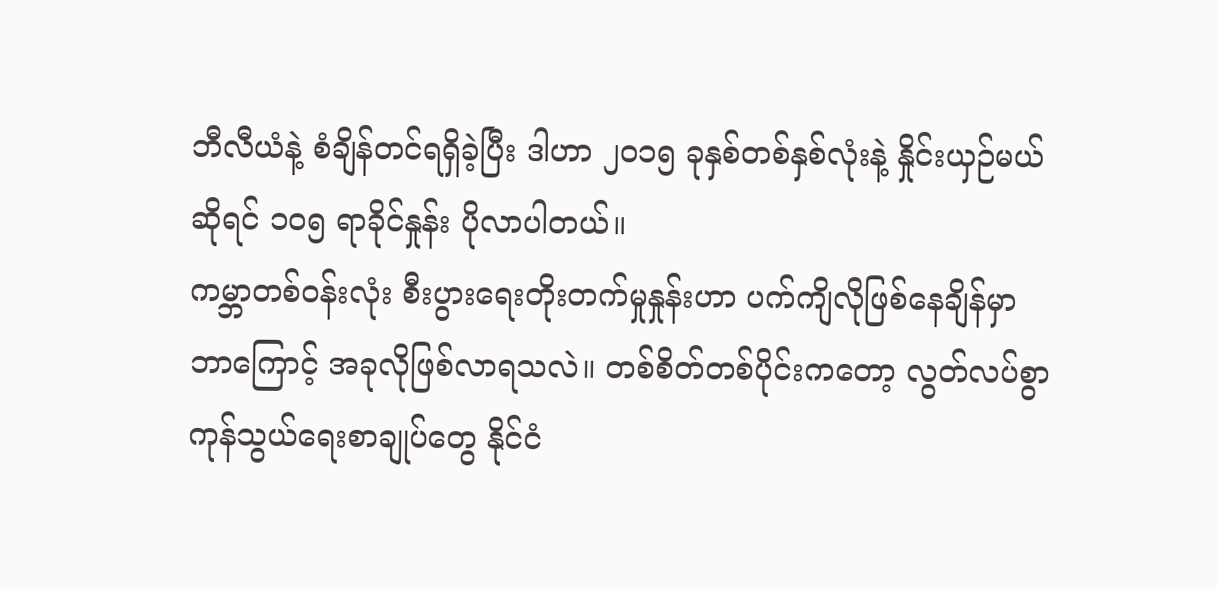ဘီလီယံနဲ့ စံချိန်တင်ရရှိခဲ့ပြီး ဒါဟာ ၂၀၁၅ ခုနှစ်တစ်နှစ်လုံးနဲ့ နှိုင်းယှဉ်မယ်ဆိုရင် ၁၀၅ ရာခိုင်နှုန်း ပိုလာပါတယ်။
ကမ္ဘာတစ်ဝန်းလုံး စီးပွားရေးတိုးတက်မှုနှုန်းဟာ ပက်ကျိလိုဖြစ်နေချိန်မှာ ဘာကြောင့် အခုလိုဖြစ်လာရသလဲ။ တစ်စိတ်တစ်ပိုင်းကတော့ လွတ်လပ်စွာ ကုန်သွယ်ရေးစာချုပ်တွေ နိုင်ငံ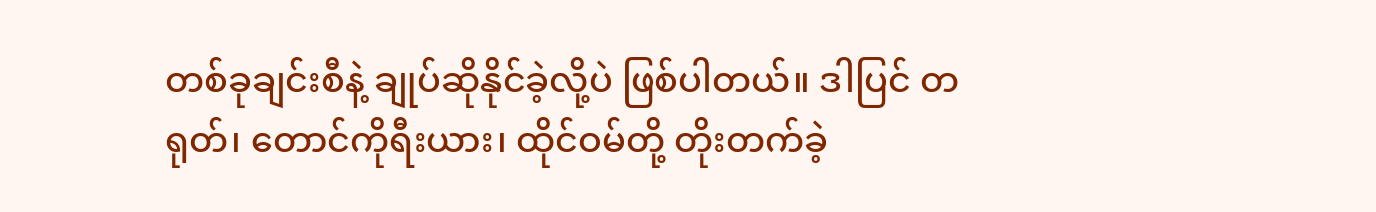တစ်ခုချင်းစီနဲ့ ချုပ်ဆိုနိုင်ခဲ့လို့ပဲ ဖြစ်ပါတယ်။ ဒါပြင် တရုတ်၊ တောင်ကိုရီးယား၊ ထိုင်ဝမ်တို့ တိုးတက်ခဲ့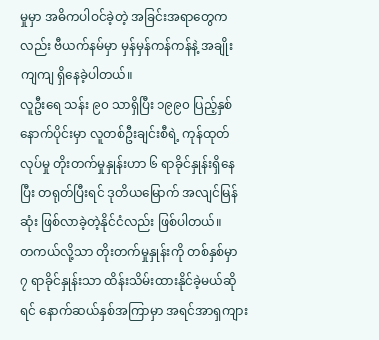မှုမှာ အဓိကပါဝင်ခဲ့တဲ့ အခြင်းအရာတွေကလည်း ဗီယက်နမ်မှာ မှန်မှန်ကန်ကန်နဲ့ အချိုးကျကျ ရှိနေခဲ့ပါတယ်။
လူဦးရေ သန်း ၉၀ သာရှိပြီး ၁၉၉၀ ပြည့်နှစ် နောက်ပိုင်းမှာ လူတစ်ဦးချင်းစီရဲ့ ကုန်ထုတ်လုပ်မှု တိုးတက်မှုနှုန်းဟာ ၆ ရာခိုင်နှုန်းရှိနေပြီး တရုတ်ပြီးရင် ဒုတိယမြောက် အလျင်မြန်ဆုံး ဖြစ်လာခဲ့တဲ့နိုင်ငံလည်း ဖြစ်ပါတယ်။
တကယ်လို့သာ တိုးတက်မှုနှုန်းကို တစ်နှစ်မှာ ၇ ရာခိုင်နှုန်းသာ ထိန်းသိမ်းထားနိုင်ခဲ့မယ်ဆိုရင် နောက်ဆယ်နှစ်အကြာမှာ အရင်အာရှကျား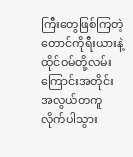ကြီးတွေဖြစ်ကြတဲ့ တောင်ကိုရီးယားနဲ့ ထိုင်ဝမ်တို့လမ်းကြောင်းအတိုင်း အလွယ်တကူ လိုက်ပါသွား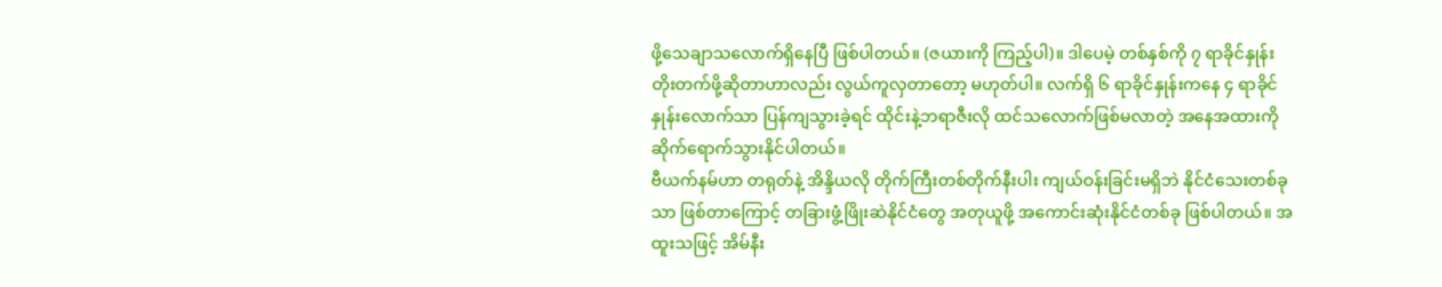ဖို့သေချာသလောက်ရှိနေပြီ ဖြစ်ပါတယ်။ (ဇယားကို ကြည့်ပါ)။ ဒါပေမဲ့ တစ်နှစ်ကို ၇ ရာခိုင်နှုန်း တိုးတက်ဖို့ဆိုတာဟာလည်း လွယ်ကူလှတာတော့ မဟုတ်ပါ။ လက်ရှိ ၆ ရာခိုင်နှုန်းကနေ ၄ ရာခိုင်နှုန်းလောက်သာ ပြန်ကျသွားခဲ့ရင် ထိုင်းနဲ့ဘရာဇီးလို ထင်သလောက်ဖြစ်မလာတဲ့ အနေအထားကို ဆိုက်ရောက်သွားနိုင်ပါတယ်။
ဗီယက်နမ်ဟာ တရုတ်နဲ့ အိန္ဒိယလို တိုက်ကြီးတစ်တိုက်နီးပါး ကျယ်ဝန်းခြင်းမရှိဘဲ နိုင်ငံသေးတစ်ခုသာ ဖြစ်တာကြောင့် တခြားဖွံ့ဖြိုးဆဲနိုင်ငံတွေ အတုယူဖို့ အကောင်းဆုံးနိုင်ငံတစ်ခု ဖြစ်ပါတယ်။ အထူးသဖြင့် အိမ်နီး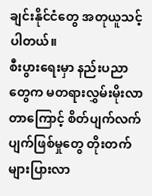ချင်းနိုင်ငံတွေ အတုယူသင့်ပါတယ်။
စီးပွားရေးမှာ နည်းပညာတွေက မတရားလွှမ်းမိုးလာတာကြောင့် စိတ်ပျက်လက်ပျက်ဖြစ်မှုတွေ တိုးတက်များပြားလာ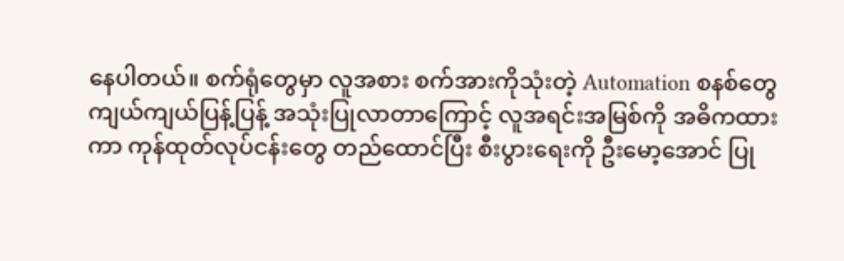နေပါတယ်။ စက်ရုံတွေမှာ လူအစား စက်အားကိုသုံးတဲ့ Automation စနစ်တွေ ကျယ်ကျယ်ပြန့်ပြန့် အသုံးပြုလာတာကြောင့် လူအရင်းအမြစ်ကို အဓိကထားကာ ကုန်ထုတ်လုပ်ငန်းတွေ တည်ထောင်ပြီး စီးပွားရေးကို ဦးမော့အောင် ပြု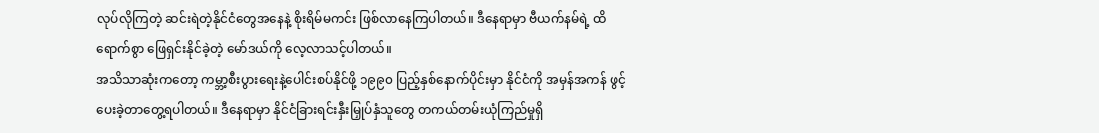လုပ်လိုကြတဲ့ ဆင်းရဲတဲ့နိုင်ငံတွေအနေနဲ့ စိုးရိမ်မကင်း ဖြစ်လာနေကြပါတယ်။ ဒီနေရာမှာ ဗီယက်နမ်ရဲ့ ထိရောက်စွာ ဖြေရှင်းနိုင်ခဲ့တဲ့ မော်ဒယ်ကို လေ့လာသင့်ပါတယ်။
အသိသာဆုံးကတော့ ကမ္ဘာ့စီးပွားရေးနဲ့ပေါင်းစပ်နိုင်ဖို့ ၁၉၉၀ ပြည့်နှစ်နောက်ပိုင်းမှာ နိုင်ငံကို အမှန်အကန် ဖွင့်ပေးခဲ့တာတွေ့ရပါတယ်။ ဒီနေရာမှာ နိုင်ငံခြားရင်းနှီးမြှုပ်နှံသူတွေ တကယ်တမ်းယုံကြည်မှုရှိ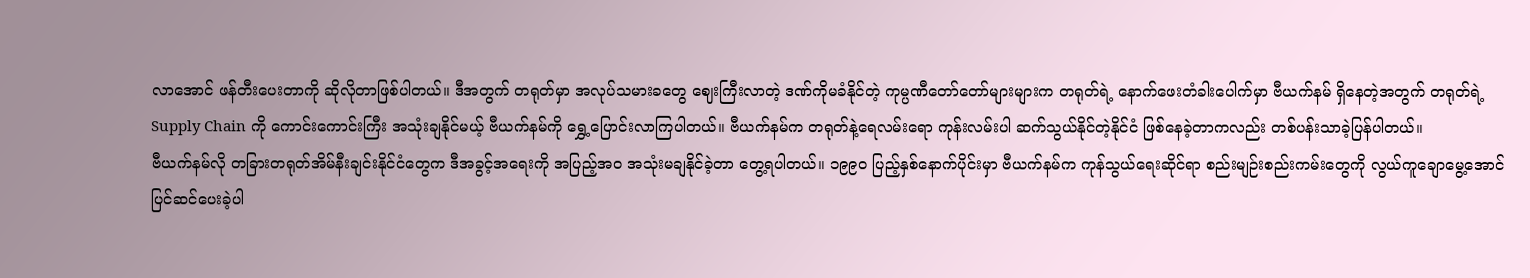လာအောင် ဖန်တီးပေးတာကို ဆိုလိုတာဖြစ်ပါတယ်။ ဒီအတွက် တရုတ်မှာ အလုပ်သမားခတွေ ဈေးကြီးလာတဲ့ ဒဏ်ကိုမခံနိုင်တဲ့ ကုမ္ပဏီတော်တော်များများက တရုတ်ရဲ့ နောက်ဖေးတံခါးပေါက်မှာ ဗီယက်နမ် ရှိနေတဲ့အတွက် တရုတ်ရဲ့ Supply Chain ကို ကောင်းကောင်းကြီး အသုံးချနိုင်မယ့် ဗီယက်နမ်ကို ရွှေ့ပြောင်းလာကြပါတယ်။ ဗီယက်နမ်က တရုတ်နဲ့ရေလမ်းရော ကုန်းလမ်းပါ ဆက်သွယ်နိုင်တဲ့နိုင်ငံ ဖြစ်နေခဲ့တာကလည်း တစ်ပန်းသာခဲ့ပြန်ပါတယ်။
ဗီယက်နမ်လို တခြားတရုတ်အိမ်နီးချင်းနိုင်ငံတွေက ဒီအခွင့်အရေးကို အပြည့်အ၀ အသုံးမချနိုင်ခဲ့တာ တွေ့ရပါတယ်။ ၁၉၉၀ ပြည့်နှစ်နောက်ပိုင်းမှာ ဗီယက်နမ်က ကုန်သွယ်ရေးဆိုင်ရာ စည်းမျဉ်းစည်းကမ်းတွေကို လွယ်ကူချောမွေ့အောင် ပြင်ဆင်ပေးခဲ့ပါ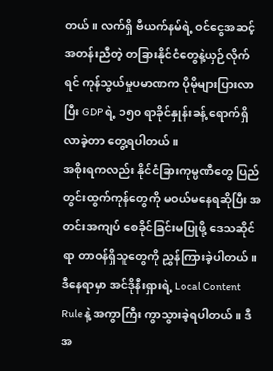တယ်။ လက်ရှိ ဗီယက်နမ်ရဲ့ ဝင်ငွေအဆင့်အတန်းညီတဲ့ တခြားနိုင်ငံတွေနဲ့ယှဉ်လိုက်ရင် ကုန်သွယ်မှုပမာဏက ပိုမိုများပြားလာပြီး GDP ရဲ့ ၁၅၀ ရာခိုင်နှုန်းခန့် ရောက်ရှိလာခဲ့တာ တွေ့ရပါတယ်။
အစိုးရကလည်း နိုင်ငံခြားကုမ္ပဏီတွေ ပြည်တွင်းထွက်ကုန်တွေကို မဝယ်မနေရဆိုပြီး အတင်းအကျပ် စေခိုင်ခြင်းမပြုဖို့ ဒေသဆိုင်ရာ တာဝန်ရှိသူတွေကို ညွှန်ကြားခဲ့ပါတယ်။ ဒီနေရာမှာ အင်ဒိုနီးရှားရဲ့ Local Content Rule နဲ့ အကွာကြီး ကွာသွားခဲ့ရပါတယ်။ ဒီအ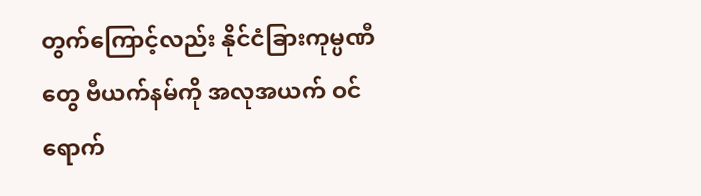တွက်ကြောင့်လည်း နိုင်ငံခြားကုမ္ပဏီတွေ ဗီယက်နမ်ကို အလုအယက် ဝင်ရောက်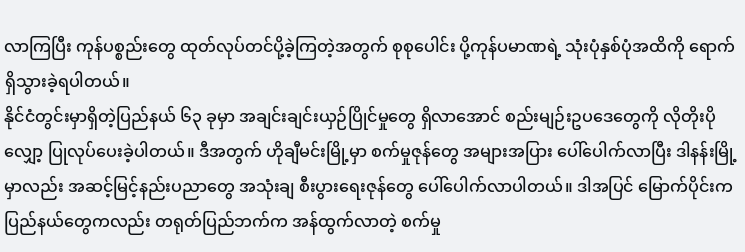လာကြပြီး ကုန်ပစ္စည်းတွေ ထုတ်လုပ်တင်ပို့ခဲ့ကြတဲ့အတွက် စုစုပေါင်း ပို့ကုန်ပမာဏရဲ့ သုံးပုံနှစ်ပုံအထိကို ရောက်ရှိသွားခဲ့ရပါတယ်။
နိုင်ငံတွင်းမှာရှိတဲ့ပြည်နယ် ၆၃ ခုမှာ အချင်းချင်းယှဉ်ပြိုင်မှုတွေ ရှိလာအောင် စည်းမျဉ်းဥပဒေတွေကို လိုတိုးပိုလျှော့ ပြုလုပ်ပေးခဲ့ပါတယ်။ ဒီအတွက် ဟိုချီမင်းမြို့မှာ စက်မှုဇုန်တွေ အများအပြား ပေါ်ပေါက်လာပြီး ဒါနန်းမြို့မှာလည်း အဆင့်မြင့်နည်းပညာတွေ အသုံးချ စီးပွားရေးဇုန်တွေ ပေါ်ပေါက်လာပါတယ်။ ဒါအပြင် မြောက်ပိုင်းက ပြည်နယ်တွေကလည်း တရုတ်ပြည်ဘက်က အန်ထွက်လာတဲ့ စက်မှု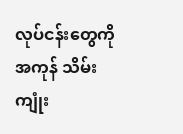လုပ်ငန်းတွေကို အကုန် သိမ်းကျုံး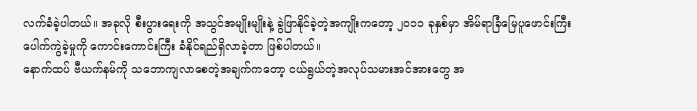လက်ခံခဲ့ပါတယ်။ အခုလို စီးပွားရေးကို အသွင်အမျိုးမျိုးနဲ့ ခွဲဖြာနိုင်ခဲ့တဲ့အကျိုးကတော့ ၂၀၁၁ ခုနှစ်မှာ အိမ်ရာခြံမြေပူဖောင်းကြီး ပေါက်ကွဲခဲ့မှုကို ကောင်းကောင်းကြီး ခံနိုင်ရည်ရှိလာခဲ့တာ ဖြစ်ပါတယ်။
နောက်ထပ် ဗီယက်နမ်ကို သဘောကျလာစေတဲ့အချက်ကတော့ ငယ်ရွယ်တဲ့အလုပ်သမားအင်အားတွေ အ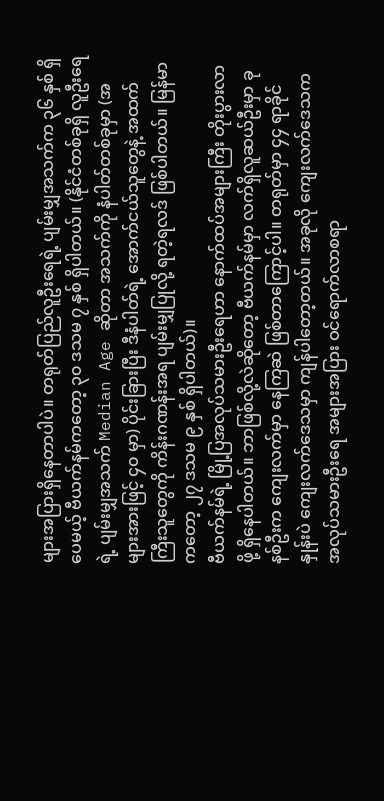များအပြားရှိနေတာပါပဲ။ တရုတ်ပြည်လူဦးရေရဲ့ ပျမ်းမျှအသက်က ၃၆ နှစ် ရှိပေမယ့် ဗီယက်နမ်ကတော့ ၃၀ ဒသမ ၇ နှစ် ရှိပါတယ်။ (နိုင်ငံတစ်ခုရှိ လူဦးရေရဲ့ ပျမ်းမျှအသက် Median Age ဆိုတာ အသက်ကို နံပါတ်တစ်ခုမှာ (အများအားဖြင့် ၄၀ မှာ) ပိုင်းခြားပြီး ဒီနံပါတ်ရဲ့ အောက်ငယ်သူတွေနဲ့ အထက်ကြီးသူတွေကို ကိန်းဂဏန်းအရ ပျမ်းမျှပြုလို့ ရတဲ့ရလဒ် ဖြစ်ပါတယ်။ မြန်မာကတော့ ၂၇ ဒသမ ၉ နှစ် ရှိပါတယ်)။
ဗီယက်နမ်ရဲ့ မြို့ပြအလုပ်သမားဦးရေဟာ နောက်ထပ်အများကြီး တိုးပွားလာဖို့ ရှိနေပါတယ်။ ဘာဖြစ်လို့လဲဆိုတော့ ဗီယက်နမ်မှာ လက်ရှိလူဆယ်ဦးမှာ ခုနစ်ဦးက ကျေးလက်မှာ နေကြဆဲ ဖြစ်တာကြောင့်ပါ။ တရုတ်မှာ ၄၄ ရာခိုင်နှုန်းပဲ ကျေးလက်ဒေသမှာ ကျန်ပါတော့တယ်။ အခုလို ကျေးလက်ဒေသက အလုပ်သမားဦးရေ အများအပြား ဝင်ရောက်လာစရာ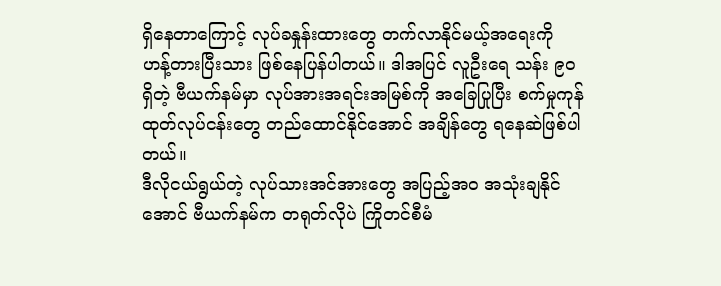ရှိနေတာကြောင့် လုပ်ခနှုန်းထားတွေ တက်လာနိုင်မယ့်အရေးကို ဟန့်တားပြီးသား ဖြစ်နေပြန်ပါတယ်။ ဒါအပြင် လူဦးရေ သန်း ၉၀ ရှိတဲ့ ဗီယက်နမ်မှာ လုပ်အားအရင်းအမြစ်ကို အခြေပြုပြီး စက်မှုကုန်ထုတ်လုပ်ငန်းတွေ တည်ထောင်နိုင်အောင် အချိန်တွေ ရနေဆဲဖြစ်ပါတယ်။
ဒီလိုငယ်ရွယ်တဲ့ လုပ်သားအင်အားတွေ အပြည့်အ၀ အသုံးချနိုင်အောင် ဗီယက်နမ်က တရုတ်လိုပဲ ကြိုတင်စီမံ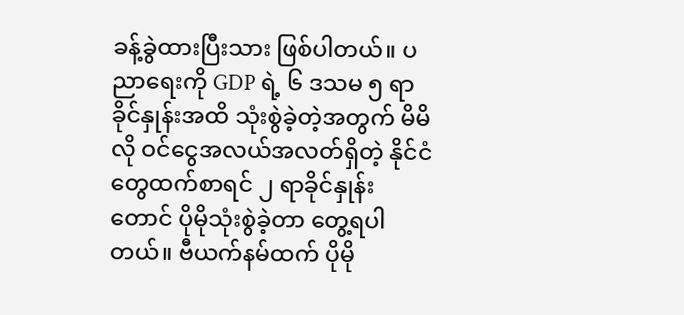ခန့်ခွဲထားပြီးသား ဖြစ်ပါတယ်။ ပညာရေးကို GDP ရဲ့ ၆ ဒသမ ၅ ရာခိုင်နှုန်းအထိ သုံးစွဲခဲ့တဲ့အတွက် မိမိလို ဝင်ငွေအလယ်အလတ်ရှိတဲ့ နိုင်ငံတွေထက်စာရင် ၂ ရာခိုင်နှုန်းတောင် ပိုမိုသုံးစွဲခဲ့တာ တွေ့ရပါတယ်။ ဗီယက်နမ်ထက် ပိုမို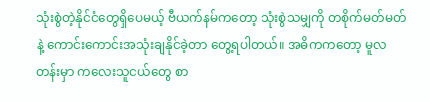သုံးစွဲတဲ့နိုင်ငံတွေရှိပေမယ့် ဗီယက်နမ်ကတော့ သုံးစွဲသမျှကို တစိုက်မတ်မတ်နဲ့ ကောင်းကောင်းအသုံးချနိုင်ခဲ့တာ တွေ့ရပါတယ်။ အဓိကကတော့ မူလတန်းမှာ ကလေးသူငယ်တွေ စာ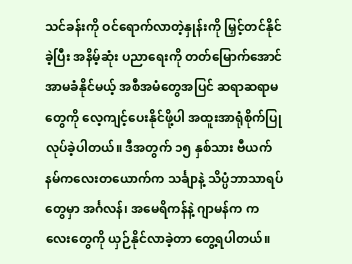သင်ခန်းကို ဝင်ရောက်လာတဲ့နှုန်းကို မြှင့်တင်နိုင်ခဲ့ပြီး အနိမ့်ဆုံး ပညာရေးကို တတ်မြောက်အောင် အာမခံနိုင်မယ့် အစီအမံတွေအပြင် ဆရာဆရာမတွေကို လေ့ကျင့်ပေးနိုင်ဖို့ပါ အထူးအာရုံစိုက်ပြုလုပ်ခဲ့ပါတယ်။ ဒီအတွက် ၁၅ နှစ်သား ဗီယက်နမ်ကလေးတယောက်က သင်္ချာနဲ့ သိပ္ပံဘာသာရပ်တွေမှာ အင်္ဂလန်၊ အမေရိကန်နဲ့ ဂျာမန်က ကလေးတွေကို ယှဉ်နိုင်လာခဲ့တာ တွေ့ရပါတယ်။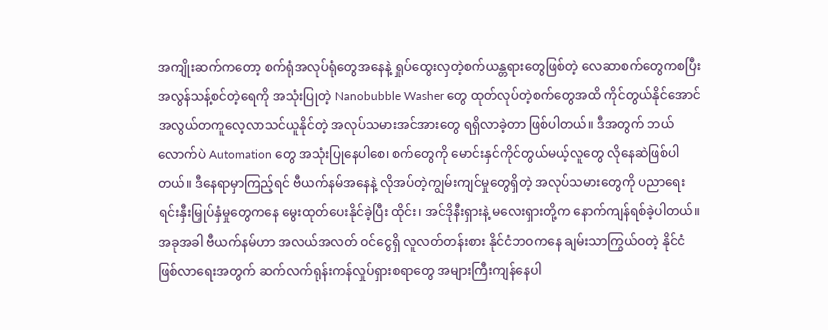အကျိုးဆက်ကတော့ စက်ရုံအလုပ်ရုံတွေအနေနဲ့ ရှုပ်ထွေးလှတဲ့စက်ယန္တရားတွေဖြစ်တဲ့ လေဆာစက်တွေကစပြီး အလွန်သန့်စင်တဲ့ရေကို အသုံးပြုတဲ့ Nanobubble Washer တွေ ထုတ်လုပ်တဲ့စက်တွေအထိ ကိုင်တွယ်နိုင်အောင် အလွယ်တကူလေ့လာသင်ယူနိုင်တဲ့ အလုပ်သမားအင်အားတွေ ရရှိလာခဲ့တာ ဖြစ်ပါတယ်။ ဒီအတွက် ဘယ်လောက်ပဲ Automation တွေ အသုံးပြုနေပါစေ၊ စက်တွေကို မောင်းနှင်ကိုင်တွယ်မယ့်လူတွေ လိုနေဆဲဖြစ်ပါတယ်။ ဒီနေရာမှာကြည့်ရင် ဗီယက်နမ်အနေနဲ့ လိုအပ်တဲ့ကျွမ်းကျင်မှုတွေရှိတဲ့ အလုပ်သမားတွေကို ပညာရေး ရင်းနှီးမြှုပ်နှံမှုတွေကနေ မွေးထုတ်ပေးနိုင်ခဲ့ပြီး ထိုင်း၊ အင်ဒိုနီးရှားနဲ့ မလေးရှားတို့က နောက်ကျန်ရစ်ခဲ့ပါတယ်။
အခုအခါ ဗီယက်နမ်ဟာ အလယ်အလတ် ဝင်ငွေရှိ လူလတ်တန်းစား နိုင်ငံဘဝကနေ ချမ်းသာကြွယ်ဝတဲ့ နိုင်ငံဖြစ်လာရေးအတွက် ဆက်လက်ရုန်းကန်လှုပ်ရှားစရာတွေ အများကြီးကျန်နေပါ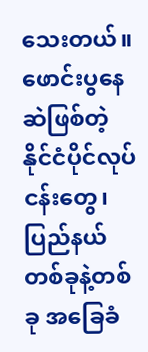သေးတယ်။ ဖောင်းပွနေဆဲဖြစ်တဲ့ နိုင်ငံပိုင်လုပ်ငန်းတွေ၊ ပြည်နယ်တစ်ခုနဲ့တစ်ခု အခြေခံ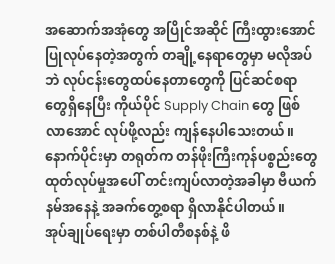အဆောက်အအုံတွေ အပြိုင်အဆိုင် ကြီးထွားအောင် ပြုလုပ်နေတဲ့အတွက် တချို့နေရာတွေမှာ မလိုအပ်ဘဲ လုပ်ငန်းတွေထပ်နေတာတွေကို ပြင်ဆင်စရာတွေရှိနေပြီး ကိုယ်ပိုင် Supply Chain တွေ ဖြစ်လာအောင် လုပ်ဖို့လည်း ကျန်နေပါသေးတယ်။ နောက်ပိုင်းမှာ တရုတ်က တန်ဖိုးကြီးကုန်ပစ္စည်းတွေ ထုတ်လုပ်မှုအပေါ် တင်းကျပ်လာတဲ့အခါမှာ ဗီယက်နမ်အနေနဲ့ အခက်တွေ့စရာ ရှိလာနိုင်ပါတယ်။
အုပ်ချုပ်ရေးမှာ တစ်ပါတီစနစ်နဲ့ ဖိ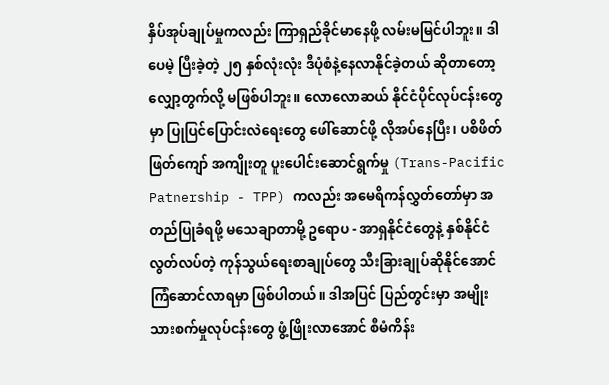နှိပ်အုပ်ချုပ်မှုကလည်း ကြာရှည်ခိုင်မာနေဖို့ လမ်းမမြင်ပါဘူး။ ဒါပေမဲ့ ပြီးခဲ့တဲ့ ၂၅ နှစ်လုံးလုံး ဒီပုံစံနဲ့နေလာနိုင်ခဲ့တယ် ဆိုတာတော့ လျှော့တွက်လို့ မဖြစ်ပါဘူး။ လောလောဆယ် နိုင်ငံပိုင်လုပ်ငန်းတွေမှာ ပြုပြင်ပြောင်းလဲရေးတွေ ဖေါ်ဆောင်ဖို့ လိုအပ်နေပြီး၊ ပစိဖိတ်ဖြတ်ကျော် အကျိုးတူ ပူးပေါင်းဆောင်ရွက်မှု (Trans-Pacific Patnership - TPP) ကလည်း အမေရိကန်လွှတ်တော်မှာ အတည်ပြုခံရဖို့ မသေချာတာမို့ ဥရောပ - အာရှနိုင်ငံတွေနဲ့ နှစ်နိုင်ငံ လွတ်လပ်တဲ့ ကုန်သွယ်ရေးစာချုပ်တွေ သီးခြားချုပ်ဆိုနိုင်အောင် ကြံဆောင်လာရမှာ ဖြစ်ပါတယ်။ ဒါအပြင် ပြည်တွင်းမှာ အမျိုးသားစက်မှုလုပ်ငန်းတွေ ဖွံ့ဖြိုးလာအောင် စီမံကိန်း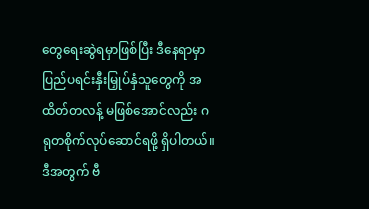တွေရေးဆွဲရမှာဖြစ်ပြီး ဒီနေရာမှာ ပြည်ပရင်းနှီးမြှုပ်နှံသူတွေကို အထိတ်တလန့် မဖြစ်အောင်လည်း ဂရုတစိုက်လုပ်ဆောင်ရဖို့ ရှိပါတယ်။
ဒီအတွက် ဗီ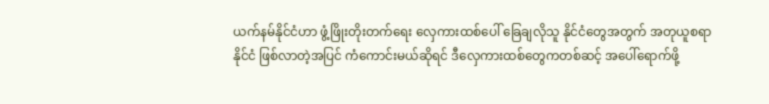ယက်နမ်နိုင်ငံဟာ ဖွံ့ဖြိုးတိုးတက်ရေး လှေကားထစ်ပေါ် ခြေချလိုသူ နိုင်ငံတွေအတွက် အတုယူစရာနိုင်ငံ ဖြစ်လာတဲ့အပြင် ကံကောင်းမယ်ဆိုရင် ဒီလှေကားထစ်တွေကတစ်ဆင့် အပေါ်ရောက်ဖို့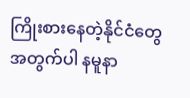ကြိုးစားနေတဲ့နိုင်ငံတွေအတွက်ပါ နမူနာ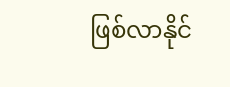ဖြစ်လာနိုင်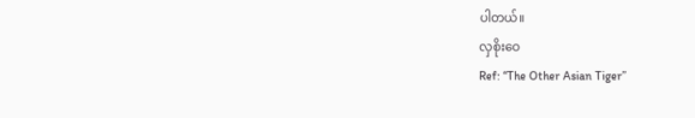ပါတယ်။
လှစိုးဝေ
Ref: “The Other Asian Tiger”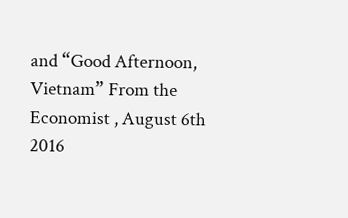and “Good Afternoon, Vietnam” From the Economist , August 6th 2016